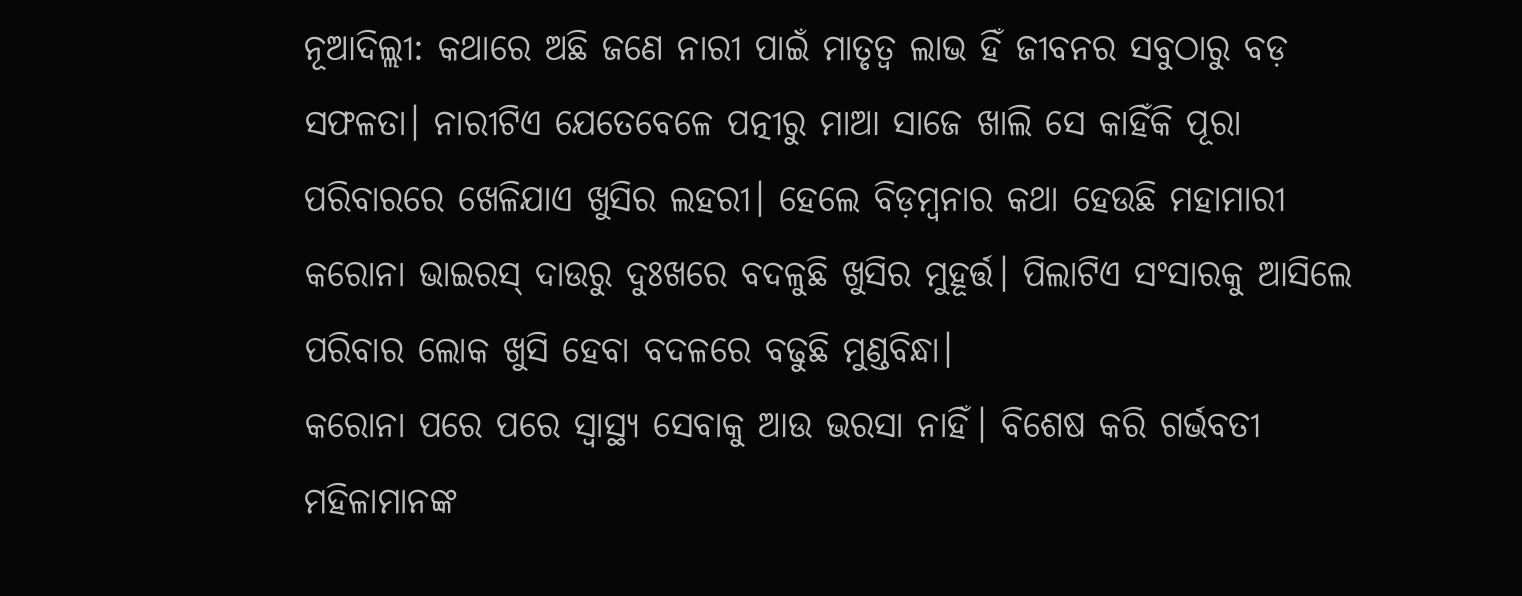ନୂଆଦିଲ୍ଲୀ: କଥାରେ ଅଛି ଜଣେ ନାରୀ ପାଇଁ ମାତୃତ୍ବ ଲାଭ ହିଁ ଜୀବନର ସବୁଠାରୁ ବଡ଼ ସଫଳତା। ନାରୀଟିଏ ଯେତେବେଳେ ପତ୍ନୀରୁ ମାଆ ସାଜେ ଖାଲି ସେ କାହିଁକି ପୂରା ପରିବାରରେ ଖେଳିଯାଏ ଖୁସିର ଲହରୀ। ହେଲେ ବିଡ଼ମ୍ବନାର କଥା ହେଉଛି ମହାମାରୀ କରୋନା ଭାଇରସ୍ ଦାଉରୁ ଦୁଃଖରେ ବଦଳୁଛି ଖୁସିର ମୁହୂର୍ତ୍ତ। ପିଲାଟିଏ ସଂସାରକୁ ଆସିଲେ ପରିବାର ଲୋକ ଖୁସି ହେବା ବଦଳରେ ବଢୁଛି ମୁଣ୍ଡବିନ୍ଧା।
କରୋନା ପରେ ପରେ ସ୍ବାସ୍ଥ୍ୟ ସେବାକୁ ଆଉ ଭରସା ନାହିଁ। ବିଶେଷ କରି ଗର୍ଭବତୀ ମହିଳାମାନଙ୍କ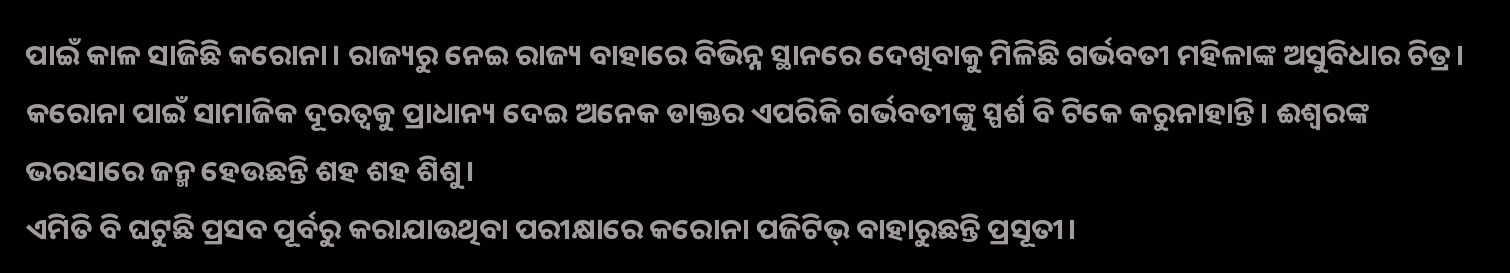ପାଇଁ କାଳ ସାଜିଛି କରୋନା। ରାଜ୍ୟରୁ ନେଇ ରାଜ୍ୟ ବାହାରେ ବିଭିନ୍ନ ସ୍ଥାନରେ ଦେଖିବାକୁ ମିଳିଛି ଗର୍ଭବତୀ ମହିଳାଙ୍କ ଅସୁବିଧାର ଚିତ୍ର। କରୋନା ପାଇଁ ସାମାଜିକ ଦୂରତ୍ବକୁ ପ୍ରାଧାନ୍ୟ ଦେଇ ଅନେକ ଡାକ୍ତର ଏପରିକି ଗର୍ଭବତୀଙ୍କୁ ସ୍ପର୍ଶ ବି ଟିକେ କରୁନାହାନ୍ତି। ଈଶ୍ବରଙ୍କ ଭରସାରେ ଜନ୍ମ ହେଉଛନ୍ତି ଶହ ଶହ ଶିଶୁ।
ଏମିତି ବି ଘଟୁଛି ପ୍ରସବ ପୂର୍ବରୁ କରାଯାଉଥିବା ପରୀକ୍ଷାରେ କରୋନା ପଜିଟିଭ୍ ବାହାରୁଛନ୍ତି ପ୍ରସୂତୀ।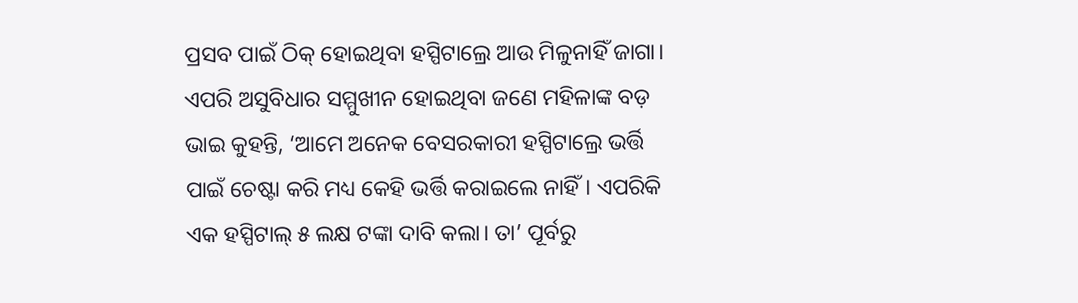ପ୍ରସବ ପାଇଁ ଠିକ୍ ହୋଇଥିବା ହସ୍ପିଟାଲ୍ରେ ଆଉ ମିଳୁନାହିଁ ଜାଗା। ଏପରି ଅସୁବିଧାର ସମ୍ମୁଖୀନ ହୋଇଥିବା ଜଣେ ମହିଳାଙ୍କ ବଡ଼ ଭାଇ କୁହନ୍ତି, ‘ଆମେ ଅନେକ ବେସରକାରୀ ହସ୍ପିଟାଲ୍ରେ ଭର୍ତ୍ତି ପାଇଁ ଚେଷ୍ଟା କରି ମଧ୍ୟ କେହି ଭର୍ତ୍ତି କରାଇଲେ ନାହିଁ। ଏପରିକି ଏକ ହସ୍ପିଟାଲ୍ ୫ ଲକ୍ଷ ଟଙ୍କା ଦାବି କଲା। ତା’ ପୂର୍ବରୁ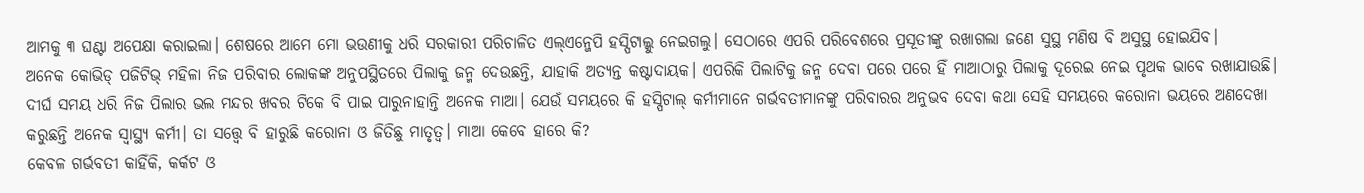ଆମକୁ ୩ ଘଣ୍ଟା ଅପେକ୍ଷା କରାଇଲା। ଶେଷରେ ଆମେ ମୋ ଭଉଣୀକୁ ଧରି ସରକାରୀ ପରିଚାଳିତ ଏଲ୍ଏନ୍ଜେପି ହସ୍ପିଟାଲ୍କୁ ନେଇଗଲୁ। ସେଠାରେ ଏପରି ପରିବେଶରେ ପ୍ରସୂତୀଙ୍କୁ ରଖାଗଲା ଜଣେ ସୁସ୍ଥ ମଣିଷ ବି ଅସୁସ୍ଥ ହୋଇଯିବ।
ଅନେକ କୋଭିଡ୍ ପଜିଟିଭ୍ ମହିଳା ନିଜ ପରିବାର ଲୋକଙ୍କ ଅନୁପସ୍ଥିତରେ ପିଲାକୁ ଜନ୍ମ ଦେଉଛନ୍ତି, ଯାହାକି ଅତ୍ୟନ୍ତ କଷ୍ଟାଦାୟକ। ଏପରିକି ପିଲାଟିକୁ ଜନ୍ମ ଦେବା ପରେ ପରେ ହିଁ ମାଆଠାରୁ ପିଲାକୁ ଦୂରେଇ ନେଇ ପୃଥକ ଭାବେ ରଖାଯାଉଛି। ଦୀର୍ଘ ସମୟ ଧରି ନିଜ ପିଲାର ଭଲ ମନ୍ଦର ଖବର ଟିକେ ବି ପାଇ ପାରୁନାହାନ୍ତି ଅନେକ ମାଆ। ଯେଉଁ ସମୟରେ କି ହସ୍ପିଟାଲ୍ କର୍ମୀମାନେ ଗର୍ଭବତୀମାନଙ୍କୁ ପରିବାରର ଅନୁଭବ ଦେବା କଥା ସେହି ସମୟରେ କରୋନା ଭୟରେ ଅଣଦେଖା କରୁଛନ୍ତି ଅନେକ ସ୍ବାସ୍ଥ୍ୟ କର୍ମୀ। ତା ସତ୍ତ୍ବେ ବି ହାରୁଛି କରୋନା ଓ ଜିତିଛୁ ମାତୃତ୍ବ। ମାଆ କେବେ ହାରେ କି?
କେବଳ ଗର୍ଭବତୀ କାହିଁକି, କର୍କଟ ଓ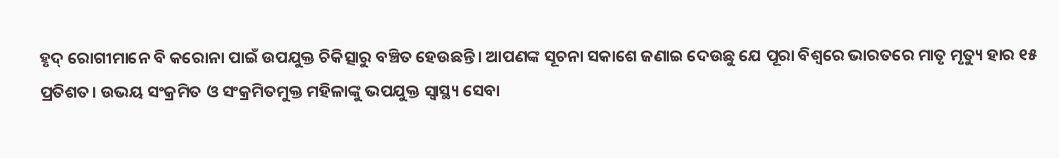ହୃଦ୍ ରୋଗୀମାନେ ବି କରୋନା ପାଇଁ ଉପଯୁକ୍ତ ଚିକିତ୍ସାରୁ ବଞ୍ଚିତ ହେଉଛନ୍ତି। ଆପଣଙ୍କ ସୂଚନା ସକାଶେ ଜଣାଇ ଦେଉଛୁ ଯେ ପୂରା ବିଶ୍ବରେ ଭାରତରେ ମାତୃ ମୃତ୍ୟୁ ହାର ୧୫ ପ୍ରତିଶତ। ଉଭୟ ସଂକ୍ରମିତ ଓ ସଂକ୍ରମିତମୁକ୍ତ ମହିଳାଙ୍କୁ ଭପଯୁକ୍ତ ସ୍ବାସ୍ଥ୍ୟ ସେବା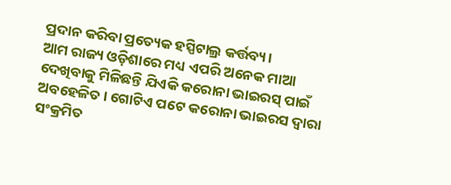ପ୍ରଦାନ କରିବା ପ୍ରତ୍ୟେକ ହସ୍ପିଟାଲ୍ର କର୍ତ୍ତବ୍ୟ।
ଆମ ରାଜ୍ୟ ଓଡ଼ିଶାରେ ମଧ୍ୟ ଏପରି ଅନେକ ମାଆ ଦେଖିବାକୁ ମିଳିଛନ୍ତି ଯିଏକି କରୋନା ଭାଇରସ୍ ପାଇଁ ଅବହେଳିତ। ଗୋଟିଏ ପଟେ କରୋନା ଭାଇରସ ଦ୍ବାରା ସଂକ୍ରମିତ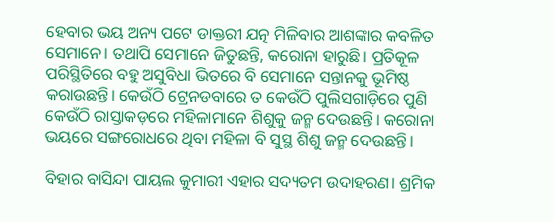ହେବାର ଭୟ ଅନ୍ୟ ପଟେ ଡାକ୍ତରୀ ଯତ୍ନ ମିଳିବାର ଆଶଙ୍କାର କବଳିତ ସେମାନେ। ତଥାପି ସେମାନେ ଜିତୁଛନ୍ତି, କରୋନା ହାରୁଛି। ପ୍ରତିକୂଳ ପରିସ୍ଥିତିରେ ବହୁ ଅସୁବିଧା ଭିତରେ ବି ସେମାନେ ସନ୍ତାନକୁ ଭୂମିଷ୍ଠ କରାଉଛନ୍ତି। କେଉଁଠି ଟ୍ରେନଡବାରେ ତ କେଉଁଠି ପୁଲିସଗାଡ଼ିରେ ପୁଣି କେଉଁଠି ରାସ୍ତାକଡ଼ରେ ମହିଳାମାନେ ଶିଶୁକୁ ଜନ୍ମ ଦେଉଛନ୍ତି। କରୋନା ଭୟରେ ସଙ୍ଗରୋଧରେ ଥିବା ମହିଳା ବି ସୁସ୍ଥ ଶିଶୁ ଜନ୍ମ ଦେଉଛନ୍ତି।

ବିହାର ବାସିନ୍ଦା ପାୟଲ କୁମାରୀ ଏହାର ସଦ୍ୟତମ ଉଦାହରଣ। ଶ୍ରମିକ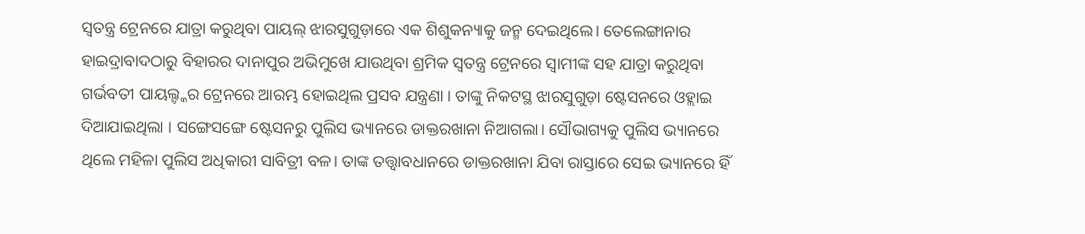ସ୍ବତନ୍ତ୍ର ଟ୍ରେନରେ ଯାତ୍ରା କରୁଥିବା ପାୟଲ୍ ଝାରସୁଗୁଡ଼ାରେ ଏକ ଶିଶୁକନ୍ୟାକୁ ଜନ୍ମ ଦେଇଥିଲେ। ତେଲେଙ୍ଗାନାର ହାଇଦ୍ରାବାଦଠାରୁ ବିହାରର ଦାନାପୁର ଅଭିମୁଖେ ଯାଉଥିବା ଶ୍ରମିକ ସ୍ୱତନ୍ତ୍ର ଟ୍ରେନରେ ସ୍ବାମୀଙ୍କ ସହ ଯାତ୍ରା କରୁଥିବା ଗର୍ଭବତୀ ପାୟଲ୍ଙ୍କର ଟ୍ରେନରେ ଆରମ୍ଭ ହୋଇଥିଲ ପ୍ରସବ ଯନ୍ତ୍ରଣା । ତାଙ୍କୁ ନିକଟସ୍ଥ ଝାରସୁଗୁଡ଼ା ଷ୍ଟେସନରେ ଓହ୍ଲାଇ ଦିଆଯାଇଥିଲା । ସଙ୍ଗେସଙ୍ଗେ ଷ୍ଟେସନରୁ ପୁଲିସ ଭ୍ୟାନରେ ଡାକ୍ତରଖାନା ନିଆଗଲା। ସୌଭାଗ୍ୟକୁ ପୁଲିସ ଭ୍ୟାନରେ ଥିଲେ ମହିଳା ପୁଲିସ ଅଧିକାରୀ ସାବିତ୍ରୀ ବଳ। ତାଙ୍କ ତତ୍ତ୍ବାବଧାନରେ ଡାକ୍ତରଖାନା ଯିବା ରାସ୍ତାରେ ସେଇ ଭ୍ୟାନରେ ହିଁ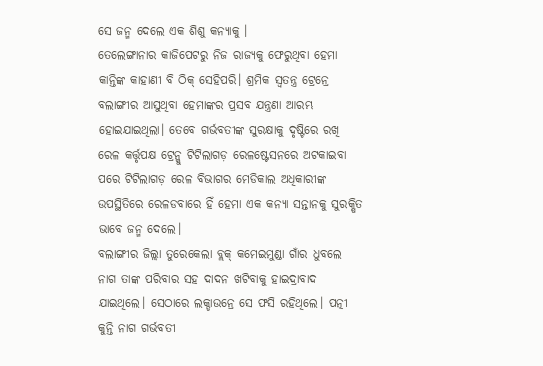ସେ ଜନ୍ମ ଦେଲେ ଏକ ଶିଶୁ କନ୍ୟାକୁ ।
ତେଲେଙ୍ଗାନାର କାଜିପେଟରୁ ନିଜ ରାଜ୍ୟକୁ ଫେରୁଥିବା ହେମା କାନ୍ତିଙ୍କ କାହାଣୀ ବି ଠିକ୍ ସେହିପରି। ଶ୍ରମିକ ସ୍ବତନ୍ତ୍ର ଟ୍ରେନ୍ରେ ବଲାଙ୍ଗୀର ଆସୁଥିବା ହେମାଙ୍କର ପ୍ରସବ ଯନ୍ତ୍ରଣା ଆରମ୍ଭ ହୋଇଯାଇଥିଲା। ତେବେ ଗର୍ଭବତୀଙ୍କ ସୁରକ୍ଷାକୁ ଦୃଷ୍ଟିରେ ରଖି ରେଳ କର୍ତ୍ତୃପକ୍ଷ ଟ୍ରେନ୍କୁ ଟିଟିଲାଗଡ଼ ରେଳଷ୍ଟେସନରେ ଅଟକାଇବା ପରେ ଟିଟିଲାଗଡ଼ ରେଳ ବିଭାଗର ମେଡିକାଲ ଅଧିକାରୀଙ୍କ ଉପସ୍ଥିତିରେ ରେଳଡବାରେ ହିଁ ହେମା ଏକ କନ୍ୟା ସନ୍ତାନକୁ ସୁରକ୍ଷିତ ଭାବେ ଜନ୍ମ ଦେଲେ।
ବଲାଙ୍ଗୀର ଜିଲ୍ଲା ତୁରେକେଲା ବ୍ଲକ୍ କମେଇମୁଣ୍ଡା ଗାଁର ଧୁବଲେ ନାଗ ତାଙ୍କ ପରିବାର ସହ ଦାଦନ ଖଟିବାକୁ ହାଇଦ୍ରାବାଦ ଯାଇଥିଲେ। ସେଠାରେ ଲକ୍ଡାଉନ୍ରେ ସେ ଫସି ରହିଥିଲେ। ପତ୍ନୀ କୁନ୍ତି ନାଗ ଗର୍ଭବତୀ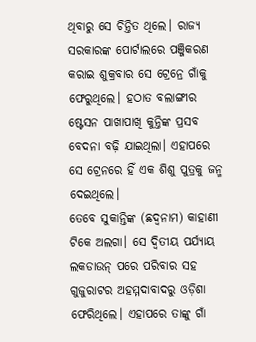ଥିବାରୁ ସେ ଚିନ୍ତିତ ଥିଲେ। ରାଜ୍ୟ ସରକାରଙ୍କ ପୋର୍ଟାଲରେ ପଞ୍ଜିକରଣ କରାଇ ଶୁକ୍ରବାର ସେ ଟ୍ରେନ୍ରେ ଗାଁକୁ ଫେରୁଥିଲେ। ହଠାତ ବଲାଙ୍ଗୀର ଷ୍ଟେସନ ପାଖାପାଖି କୁନ୍ତିଙ୍କ ପ୍ରସବ ବେଦନା ବଢ଼ି ଯାଇଥିଲା। ଏହାପରେ ସେ ଟ୍ରେନରେ ହିଁ ଏକ ଶିଶୁ ପୁତ୍ରକୁ ଜନ୍ମ ଦେଇଥିଲେ।
ତେବେ ସୁକାନ୍ତିଙ୍କ (ଛଦ୍ବନାମ) କାହାଣୀ ଟିକେ ଅଲଗା। ସେ ଦ୍ବିତୀୟ ପର୍ଯ୍ୟାୟ ଲକଡାଉନ୍ ପରେ ପରିବାର ସହ ଗୁଜୁରାଟର ଅହମ୍ମଦାବାଦରୁ ଓଡ଼ିଶା ଫେରିଥିଲେ। ଏହାପରେ ତାଙ୍କୁ ଗାଁ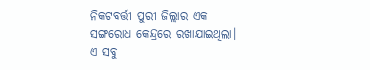ନିକଟବର୍ତ୍ତୀ ପୁରୀ ଜିଲ୍ଲାର ଏକ ସଙ୍ଗରୋଧ କେନ୍ଦ୍ରରେ ରଖାଯାଇଥିଲା। ଏ ସବୁ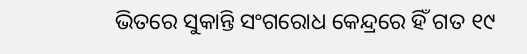ଭିତରେ ସୁକାନ୍ତି ସଂଗରୋଧ କେନ୍ଦ୍ରରେ ହିଁ ଗତ ୧୯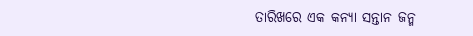ତାରିଖରେ ଏକ କନ୍ୟା ସନ୍ତାନ ଜନ୍ମ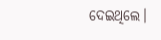ଦେଇଥିଲେ।